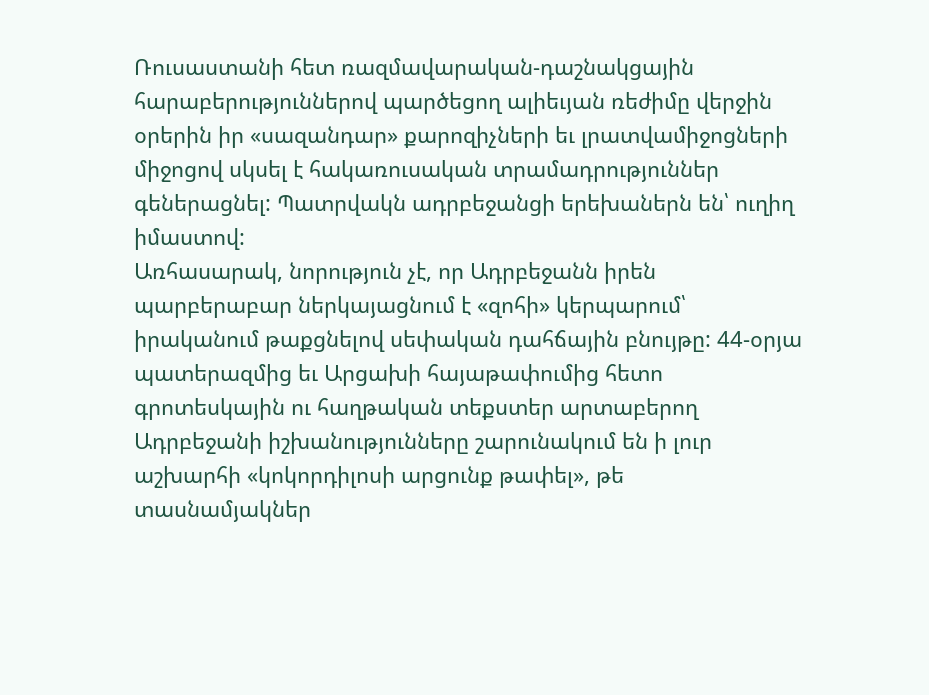Ռուսաստանի հետ ռազմավարական-դաշնակցային հարաբերություններով պարծեցող ալիեւյան ռեժիմը վերջին օրերին իր «սազանդար» քարոզիչների եւ լրատվամիջոցների միջոցով սկսել է հակառուսական տրամադրություններ գեներացնել: Պատրվակն ադրբեջանցի երեխաներն են՝ ուղիղ իմաստով:
Առհասարակ, նորություն չէ, որ Ադրբեջանն իրեն պարբերաբար ներկայացնում է «զոհի» կերպարում՝ իրականում թաքցնելով սեփական դահճային բնույթը: 44-օրյա պատերազմից եւ Արցախի հայաթափումից հետո գրոտեսկային ու հաղթական տեքստեր արտաբերող Ադրբեջանի իշխանությունները շարունակում են ի լուր աշխարհի «կոկորդիլոսի արցունք թափել», թե տասնամյակներ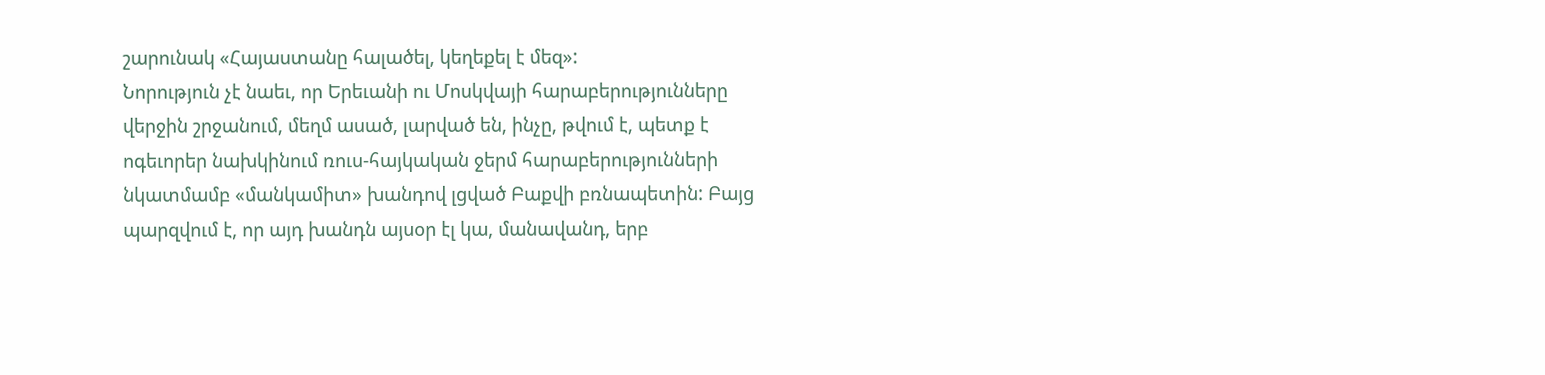շարունակ «Հայաստանը հալածել, կեղեքել է մեզ»:
Նորություն չէ նաեւ, որ Երեւանի ու Մոսկվայի հարաբերությունները վերջին շրջանում, մեղմ ասած, լարված են, ինչը, թվում է, պետք է ոգեւորեր նախկինում ռուս-հայկական ջերմ հարաբերությունների նկատմամբ «մանկամիտ» խանդով լցված Բաքվի բռնապետին: Բայց պարզվում է, որ այդ խանդն այսօր էլ կա, մանավանդ, երբ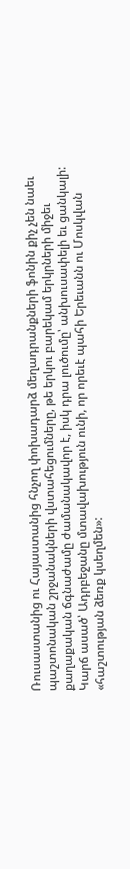Ռուսաստանից ու Հայաստանից հնչող փոխադարձ մեղադրանքների ֆոնին քիչ չեն նաեւ պաշտոնական շրջանակների վստահեցումները, թե երկու բարեկամ երկրների միջեւ քաղաքական ճգնաժամը ժամանակավոր է, իսկ դրա լուծումը՝ անխուսափելի եւ ցանկալի: Կարճ ասած՝ Ադրբեջանը մտավախություն ունի, որ որեւէ պահի Երեւանն ու Մոսկվան «հաշտության ձեռք կսեղմեն»: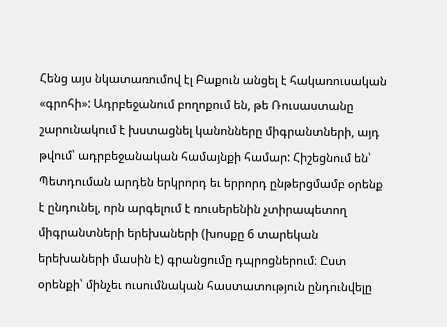Հենց այս նկատառումով էլ Բաքուն անցել է հակառուսական «գրոհի»: Ադրբեջանում բողոքում են, թե Ռուսաստանը շարունակում է խստացնել կանոնները միգրանտների, այդ թվում՝ ադրբեջանական համայնքի համար: Հիշեցնում են՝ Պետդուման արդեն երկրորդ եւ երրորդ ընթերցմամբ օրենք է ընդունել, որն արգելում է ռուսերենին չտիրապետող միգրանտների երեխաների (խոսքը 6 տարեկան երեխաների մասին է) գրանցումը դպրոցներում։ Ըստ օրենքի՝ մինչեւ ուսումնական հաստատություն ընդունվելը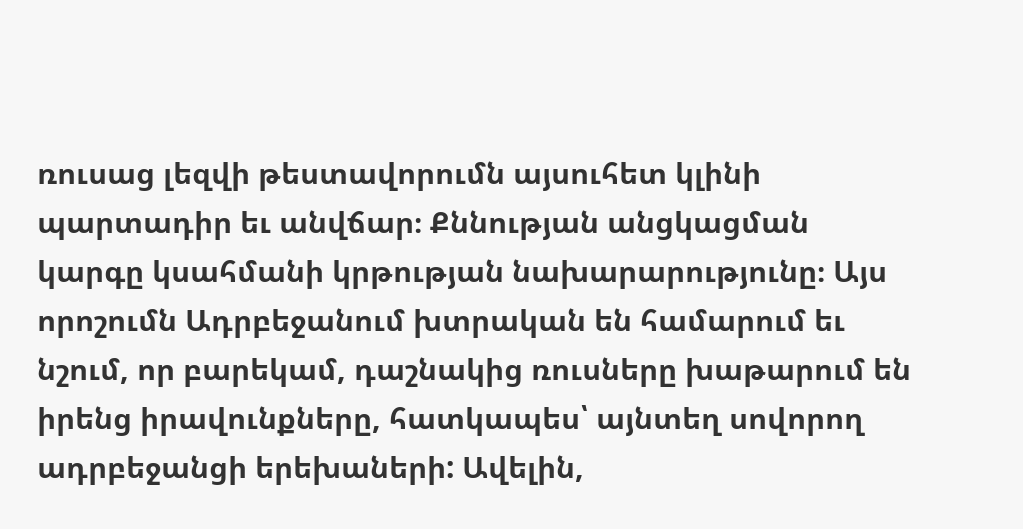ռուսաց լեզվի թեստավորումն այսուհետ կլինի պարտադիր եւ անվճար։ Քննության անցկացման կարգը կսահմանի կրթության նախարարությունը։ Այս որոշումն Ադրբեջանում խտրական են համարում եւ նշում, որ բարեկամ, դաշնակից ռուսները խաթարում են իրենց իրավունքները, հատկապես՝ այնտեղ սովորող ադրբեջանցի երեխաների: Ավելին,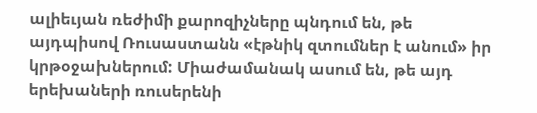ալիեւյան ռեժիմի քարոզիչները պնդում են, թե այդպիսով Ռուսաստանն «էթնիկ զտումներ է անում» իր կրթօջախներում: Միաժամանակ ասում են, թե այդ երեխաների ռուսերենի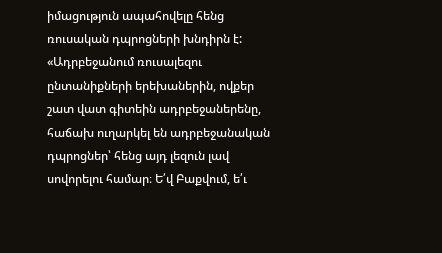իմացություն ապահովելը հենց ռուսական դպրոցների խնդիրն է:
«Ադրբեջանում ռուսալեզու ընտանիքների երեխաներին, ովքեր շատ վատ գիտեին ադրբեջաներենը, հաճախ ուղարկել են ադրբեջանական դպրոցներ՝ հենց այդ լեզուն լավ սովորելու համար։ Ե՛վ Բաքվում, ե՛ւ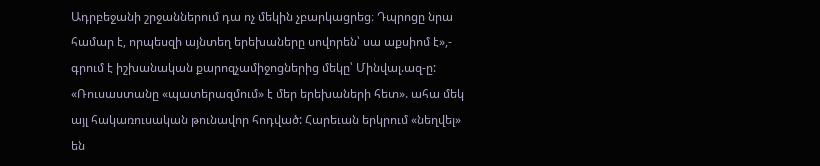Ադրբեջանի շրջաններում դա ոչ մեկին չբարկացրեց։ Դպրոցը նրա համար է, որպեսզի այնտեղ երեխաները սովորեն՝ սա աքսիոմ է»,- գրում է իշխանական քարոզչամիջոցներից մեկը՝ Մինվալ.ազ-ը:
«Ռուսաստանը «պատերազմում» է մեր երեխաների հետ». ահա մեկ այլ հակառուսական թունավոր հոդված: Հարեւան երկրում «նեղվել» են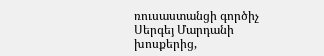ռուսաստանցի գործիչ Սերգեյ Մարդանի խոսքերից,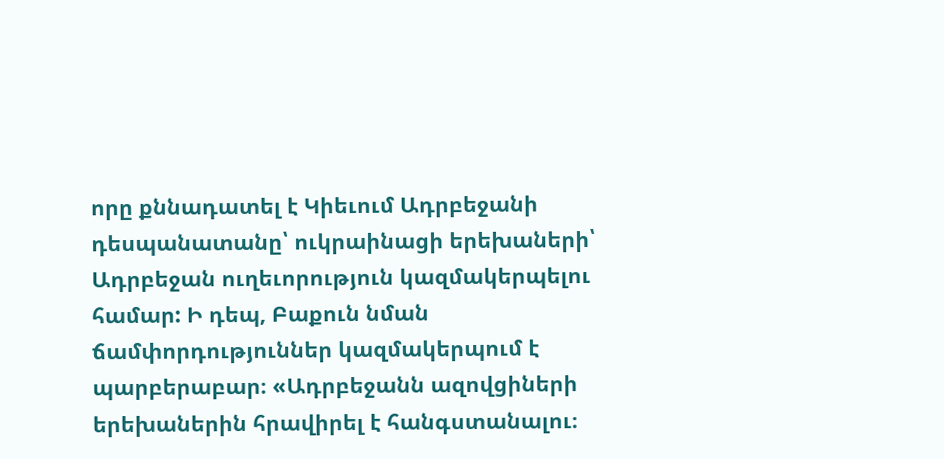որը քննադատել է Կիեւում Ադրբեջանի դեսպանատանը՝ ուկրաինացի երեխաների՝ Ադրբեջան ուղեւորություն կազմակերպելու համար: Ի դեպ, Բաքուն նման ճամփորդություններ կազմակերպում է պարբերաբար։ «Ադրբեջանն ազովցիների երեխաներին հրավիրել է հանգստանալու։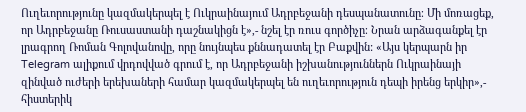Ուղեւորությունը կազմակերպել է Ուկրաինայում Ադրբեջանի դեսպանատունը։ Մի մոռացեք, որ Ադրբեջանը Ռուսաստանի դաշնակիցն է»,- նշել էր ռուս գործիչը։ Նրան արձագանքել էր լրագրող Ռոման Գոլովանովը, որը նույնպես քննադատել էր Բաքվին: «Այս կերպարն իր Telegram ալիքում վրդովված գրում է, որ Ադրբեջանի իշխանություններն Ուկրաինայի զինված ուժերի երեխաների համար կազմակերպել են ուղեւորություն դեպի իրենց երկիր»,- հիստերիկ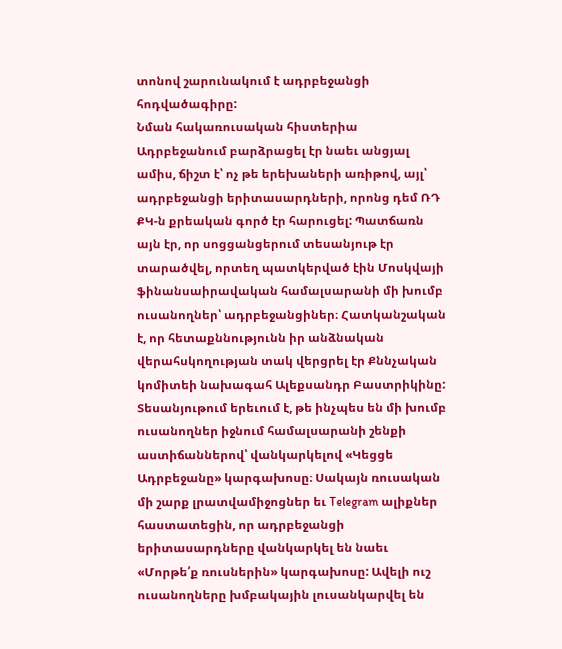տոնով շարունակում է ադրբեջանցի հոդվածագիրը:
Նման հակառուսական հիստերիա Ադրբեջանում բարձրացել էր նաեւ անցյալ ամիս, ճիշտ է՝ ոչ թե երեխաների առիթով, այլ՝ ադրբեջանցի երիտասարդների, որոնց դեմ ՌԴ ՔԿ-ն քրեական գործ էր հարուցել: Պատճառն այն էր, որ սոցցանցերում տեսանյութ էր տարածվել, որտեղ պատկերված էին Մոսկվայի ֆինանսաիրավական համալսարանի մի խումբ ուսանողներ՝ ադրբեջանցիներ։ Հատկանշական է, որ հետաքննությունն իր անձնական վերահսկողության տակ վերցրել էր Քննչական կոմիտեի նախագահ Ալեքսանդր Բաստրիկինը: Տեսանյութում երեւում է, թե ինչպես են մի խումբ ուսանողներ իջնում համալսարանի շենքի աստիճաններով՝ վանկարկելով «Կեցցե Ադրբեջանը» կարգախոսը։ Սակայն ռուսական մի շարք լրատվամիջոցներ եւ Telegram ալիքներ հաստատեցին, որ ադրբեջանցի երիտասարդները վանկարկել են նաեւ «Մորթե՛ք ռուսներին» կարգախոսը: Ավելի ուշ ուսանողները խմբակային լուսանկարվել են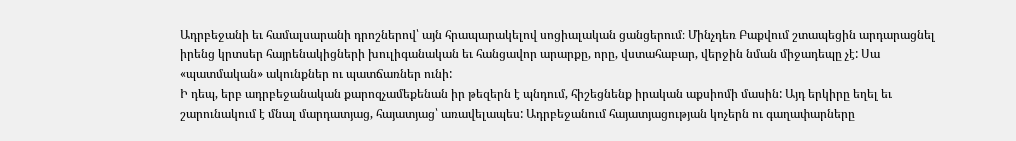Ադրբեջանի եւ համալսարանի դրոշներով՝ այն հրապարակելով սոցիալական ցանցերում։ Մինչդեռ Բաքվում շտապեցին արդարացնել իրենց կրտսեր հայրենակիցների խուլիգանական եւ հանցավոր արարքը, որը, վստահաբար, վերջին նման միջադեպը չէ: Սա «պատմական» ակունքներ ու պատճառներ ունի:
Ի դեպ, երբ ադրբեջանական քարոզչամեքենան իր թեզերն է պնդում, հիշեցնենք իրական աքսիոմի մասին: Այդ երկիրը եղել եւ շարունակում է մնալ մարդատյաց, հայատյաց՝ առավելապես: Ադրբեջանում հայատյացության կոչերն ու գաղափարները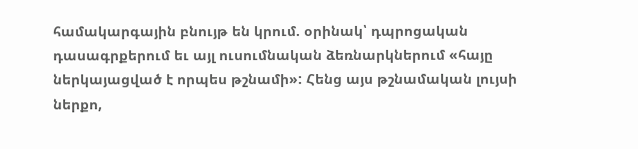համակարգային բնույթ են կրում. օրինակ՝ դպրոցական դասագրքերում եւ այլ ուսումնական ձեռնարկներում «հայը ներկայացված է որպես թշնամի»: Հենց այս թշնամական լույսի ներքո,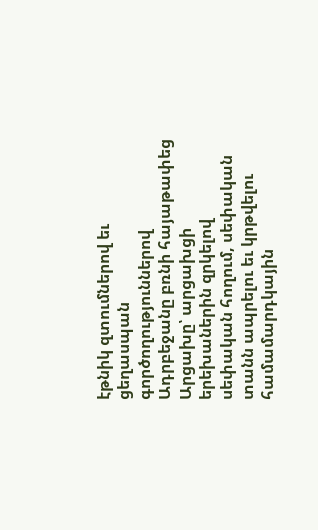էթնիկ զտումներով եւ ցեղասպան գործողություններով Ադրբեջանը բռնի հայաթափեց Արցախը՝ արցախցի երեխաներին զրկելով սեփական հողում, սեփական տանն ապրելու եւ կրթվելու համամարդկային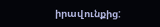իրավունքից: